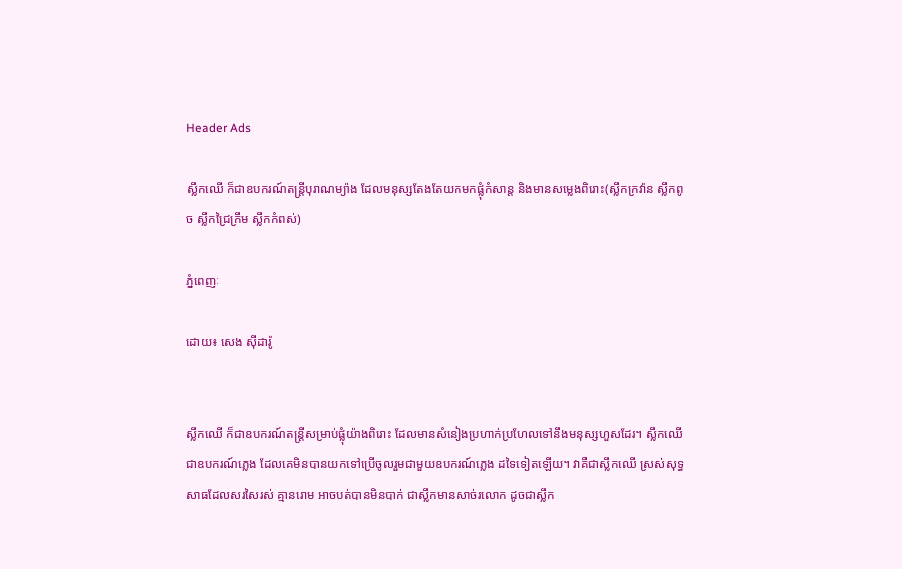Header Ads

ស្លឹកឈើ ក៏ជាឧបករណ៍តន្ត្រីបុរាណម្យ៉ាង ដែលមនុស្សតែងតែយកមកផ្លុំកំសាន្ត និងមានសម្លេងពិរោះ(ស្លឹកក្រវ៉ាន ស្លឹកពូច ស្លឹកជ្រៃក្រឹម ស្លឹកកំពស់)

ភ្នំពេញៈ

ដោយ៖ សេង ស៊ីដារ៉ូ


ស្លឹកឈើ ក៏ជាឧបករណ៍តន្ត្រីសម្រាប់ផ្លុំយ៉ាងពិរោះ ដែលមានសំនៀងប្រហាក់ប្រហែលទៅនឹងមនុស្សហួសដែរ។ ស្លឹកឈើជាឧបករណ៍ភ្លេង ដែលគេមិនបានយកទៅប្រើចូលរួមជាមួយឧបករណ៍ភ្លេង ដទៃទៀតឡើយ។ វាគឺជាស្លឹកឈើ ស្រស់សុទ្ធសាធដែលសរសៃរស់ គ្មានរោម អាចបត់បានមិនបាក់ ជាស្លឹកមានសាច់រលោក ដូចជាស្លឹក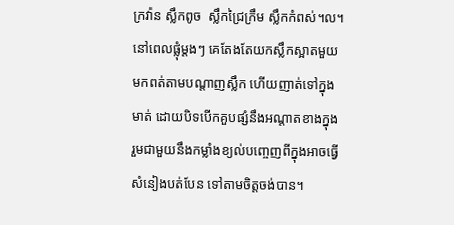ក្រវ៉ាន ស្លឹកពូច  ស្លឹកជ្រៃក្រឹម ស្លឹកកំពស់។ល។ នៅពេលផ្លុំម្តងៗ គេតែងតែយកស្លឹកស្អាតមួយមកពត់តាមបណ្តាញស្លឹក ហើយញាត់ទៅក្នុងមាត់ ដោយបិទបើកគួបផ្សំនឹងអណ្តាតខាងក្នុង រួមជាមួយនឹងកម្លាំងខ្យល់បញ្ចេញពីក្នុងអាចធ្វើសំនៀងបត់បែន ទៅតាមចិត្តចង់បាន។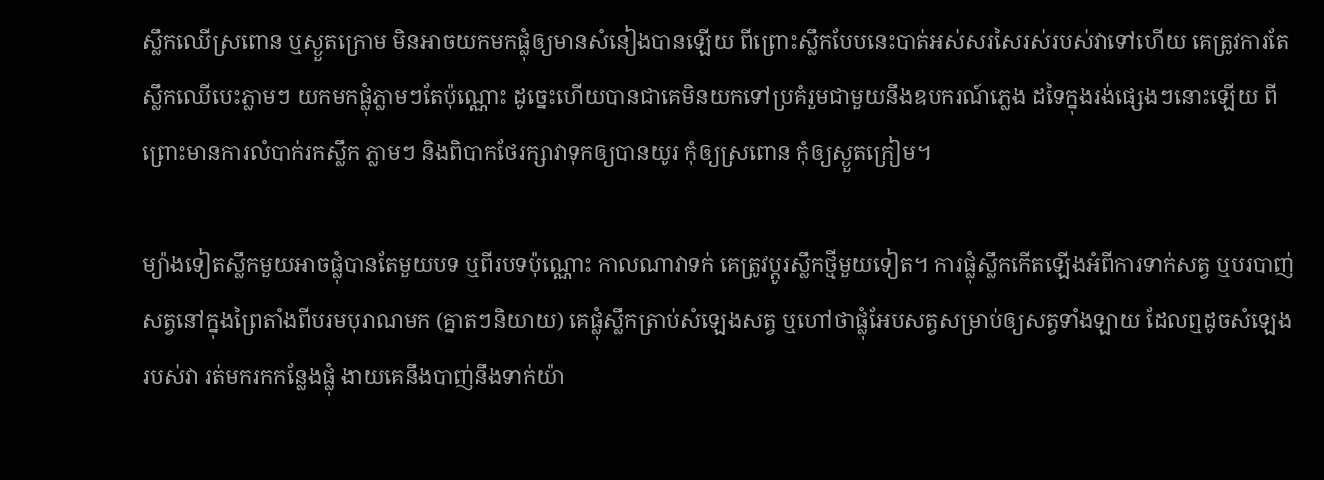ស្លឹកឈើស្រពោន ឬស្ងួតក្រោម មិនអាចយកមកផ្លុំឲ្យមានសំនៀងបានឡើយ ពីព្រោះស្លឹកបែបនេះបាត់អស់សរសៃរស់របស់វាទៅហើយ គេត្រូវការតែស្លឹកឈើបេះភ្លាមៗ យកមកផ្លុំភ្លាមៗតែប៉ុណ្ណោះ ដូច្នេះហើយបានជាគេមិនយកទៅប្រគំរួមជាមួយនឹងឧបករណ៍ភ្លេង ដទៃក្នុងរង់ផ្សេងៗនោះឡើយ ពីព្រោះមានការលំបាក់រកស្លឹក ភ្លាមៗ និងពិបាកថែរក្សាវាទុកឲ្យបានយូរ កុំឲ្យស្រពោន កុំឲ្យស្ងួតក្រៀម។

ម្យ៉ាងទៀតស្លឹកមួយអាចផ្លុំបានតែមួយបទ ឬពីរបទប៉ុណ្ណោះ កាលណាវាទក់ គេត្រូវប្តូរស្លឹកថ្មីមួយទៀត។ ការផ្លុំស្លឹកកើតឡើងអំពីការទាក់សត្វ ឬបរបាញ់សត្វនៅក្នុងព្រៃតាំងពីបរមបុរាណមក (គ្នាតៗនិយាយ) គេផ្លុំស្លឹកត្រាប់សំឡេងសត្វ ឬហៅថាផ្លុំអែបសត្វសម្រាប់ឲ្យសត្វទាំងឡាយ ដែលឮដូចសំឡេងរបស់វា រត់មករកកន្លែងផ្លុំ ងាយគេនឹងបាញ់នឹងទាក់យ៉ា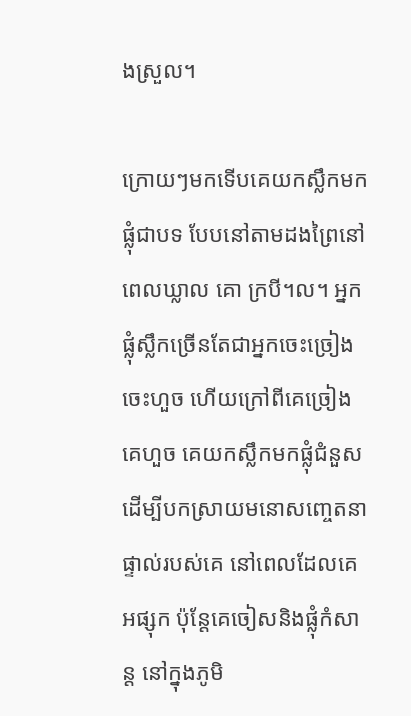ងស្រួល។

ក្រោយៗមកទើបគេយកស្លឹកមកផ្លុំជាបទ បែបនៅតាមដងព្រៃនៅពេលឃ្លាល គោ ក្របី។ល។ អ្នកផ្លុំស្លឹកច្រើនតែជាអ្នកចេះច្រៀង ចេះហួច ហើយក្រៅពីគេច្រៀង គេហួច គេយកស្លឹកមកផ្លុំជំនួស ដើម្បីបកស្រាយមនោសញ្ចេតនាផ្ទាល់របស់គេ នៅពេលដែលគេអផ្សុក ប៉ុន្តែគេចៀសនិងផ្លុំកំសាន្ត នៅក្នុងភូមិ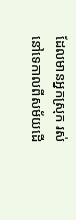ដែលមានអ្នកស្រុក រស់នៅទេកាលពីសម័យដើ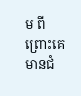ម ពីព្រោះគេមានជំ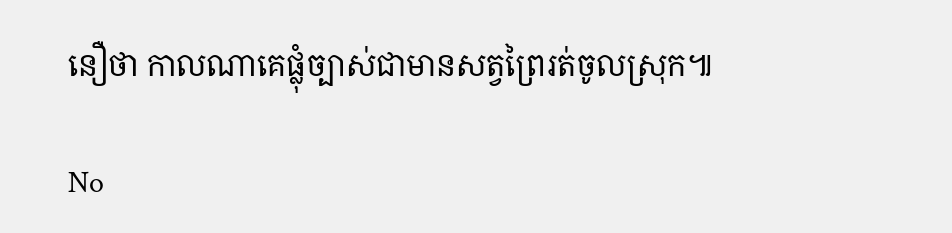នឿថា កាលណាគេផ្លុំច្បាស់ជាមានសត្វព្រៃរត់ចូលស្រុក៕

No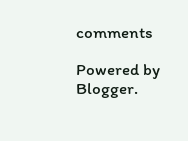comments

Powered by Blogger.